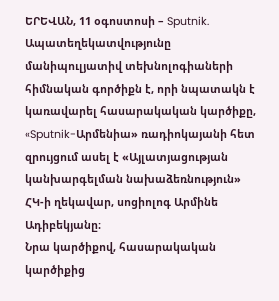ԵՐԵՎԱՆ, 11 օգոստոսի – Sputnik. Ապատեղեկատվությունը մանիպուլյատիվ տեխնոլոգիաների հիմնական գործիքն է, որի նպատակն է կառավարել հասարակական կարծիքը, «Sputnik-Արմենիա» ռադիոկայանի հետ զրույցում ասել է «Այլատյացության կանխարգելման նախաձեռնություն» ՀԿ-ի ղեկավար, սոցիոլոգ Արմինե Ադիբեկյանը։
Նրա կարծիքով, հասարակական կարծիքից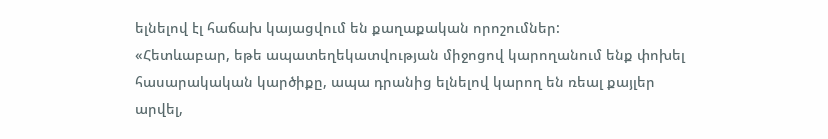ելնելով էլ հաճախ կայացվում են քաղաքական որոշումներ:
«Հետևաբար, եթե ապատեղեկատվության միջոցով կարողանում ենք փոխել հասարակական կարծիքը, ապա դրանից ելնելով կարող են ռեալ քայլեր արվել,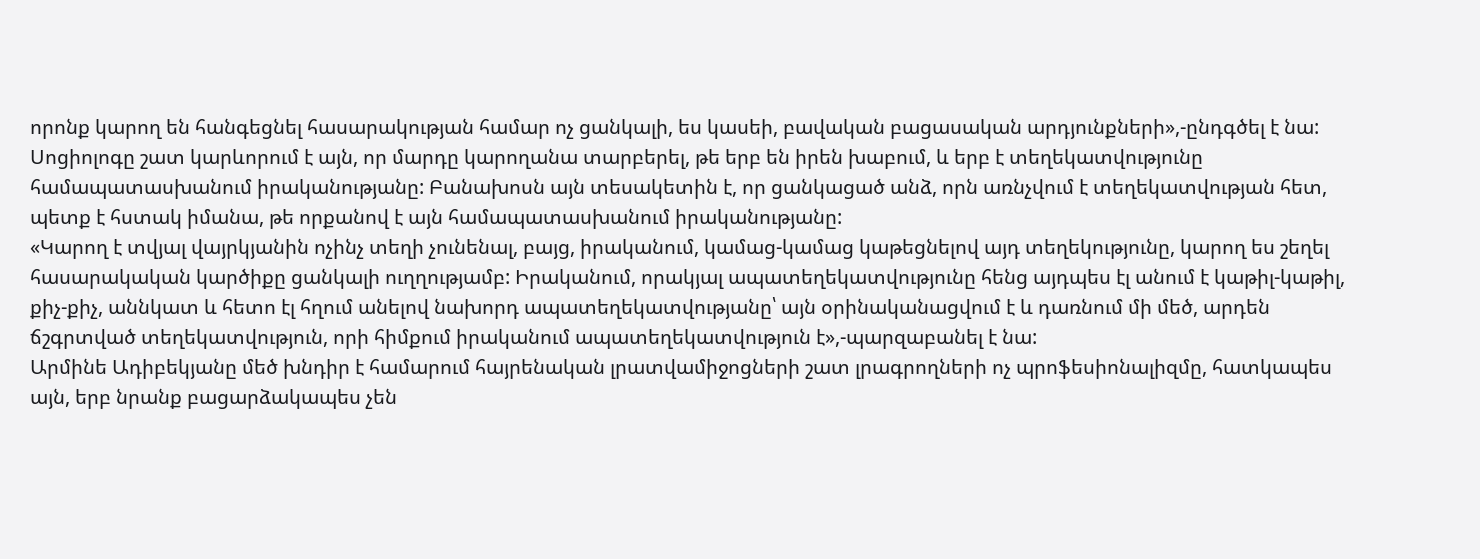որոնք կարող են հանգեցնել հասարակության համար ոչ ցանկալի, ես կասեի, բավական բացասական արդյունքների»,-ընդգծել է նա:
Սոցիոլոգը շատ կարևորում է այն, որ մարդը կարողանա տարբերել, թե երբ են իրեն խաբում, և երբ է տեղեկատվությունը համապատասխանում իրականությանը: Բանախոսն այն տեսակետին է, որ ցանկացած անձ, որն առնչվում է տեղեկատվության հետ, պետք է հստակ իմանա, թե որքանով է այն համապատասխանում իրականությանը:
«Կարող է տվյալ վայրկյանին ոչինչ տեղի չունենալ, բայց, իրականում, կամաց-կամաց կաթեցնելով այդ տեղեկությունը, կարող ես շեղել հասարակական կարծիքը ցանկալի ուղղությամբ: Իրականում, որակյալ ապատեղեկատվությունը հենց այդպես էլ անում է կաթիլ-կաթիլ, քիչ-քիչ, աննկատ և հետո էլ հղում անելով նախորդ ապատեղեկատվությանը՝ այն օրինականացվում է և դառնում մի մեծ, արդեն ճշգրտված տեղեկատվություն, որի հիմքում իրականում ապատեղեկատվություն է»,-պարզաբանել է նա:
Արմինե Ադիբեկյանը մեծ խնդիր է համարում հայրենական լրատվամիջոցների շատ լրագրողների ոչ պրոֆեսիոնալիզմը, հատկապես այն, երբ նրանք բացարձակապես չեն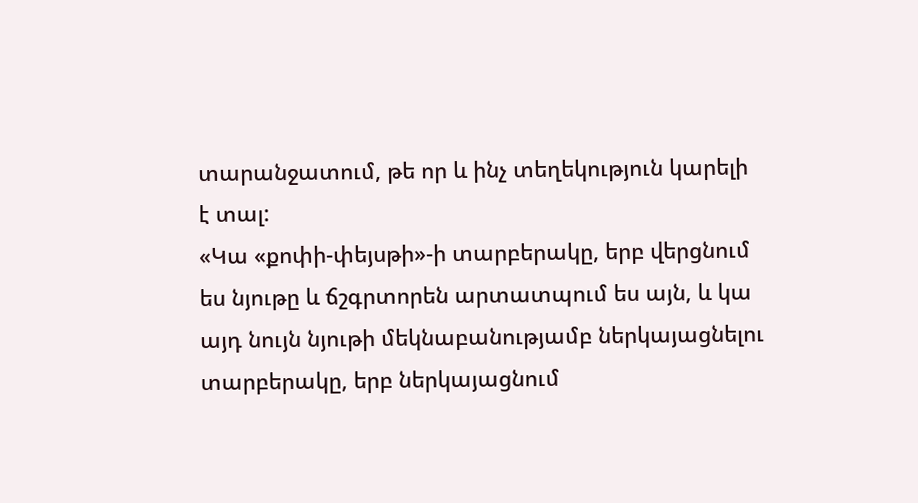տարանջատում, թե որ և ինչ տեղեկություն կարելի է տալ:
«Կա «քոփի-փեյսթի»-ի տարբերակը, երբ վերցնում ես նյութը և ճշգրտորեն արտատպում ես այն, և կա այդ նույն նյութի մեկնաբանությամբ ներկայացնելու տարբերակը, երբ ներկայացնում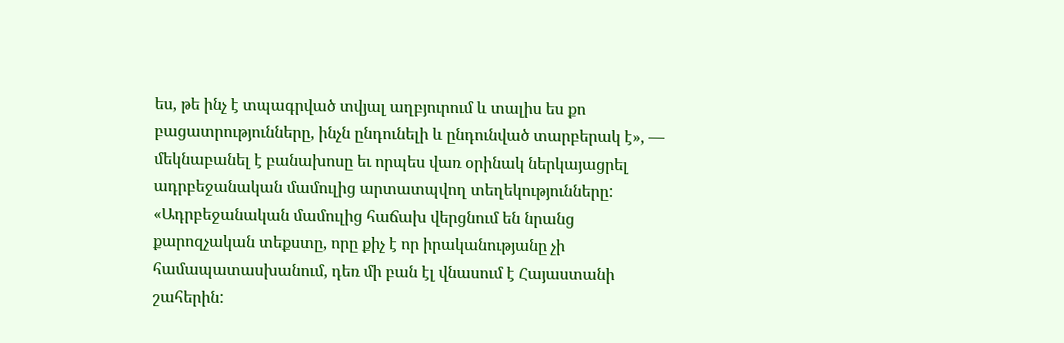ես, թե ինչ է տպագրված տվյալ աղբյուրում և տալիս ես քո բացատրությունները, ինչն ընդունելի և ընդունված տարբերակ է», — մեկնաբանել է բանախոսը եւ որպես վառ օրինակ ներկայացրել ադրբեջանական մամուլից արտատպվող տեղեկությունները:
«Ադրբեջանական մամուլից հաճախ վերցնում են նրանց քարոզչական տեքստը, որը քիչ է որ իրականությանը չի համապատասխանում, դեռ մի բան էլ վնասում է Հայաստանի շահերին: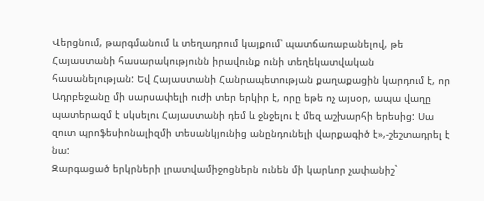Վերցնում, թարգմանում և տեղադրում կայքում՝ պատճառաբանելով, թե Հայաստանի հասարակությունն իրավունք ունի տեղեկատվական հասանելության: Եվ Հայաստանի Հանրապետության քաղաքացին կարդում է, որ Ադրբեջանը մի սարսափելի ուժի տեր երկիր է, որը եթե ոչ այսօր, ապա վաղը պատերազմ է սկսելու Հայաստանի դեմ և ջնջելու է մեզ աշխարհի երեսից: Սա զուտ պրոֆեսիոնալիզմի տեսանկյունից անընդունելի վարքագիծ է»,-շեշտադրել է նա:
Զարգացած երկրների լրատվամիջոցներն ունեն մի կարևոր չափանիշ`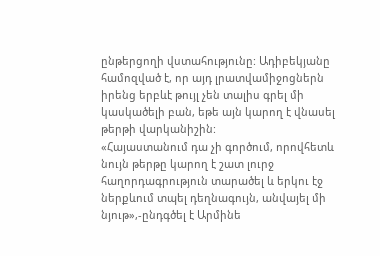ընթերցողի վստահությունը: Ադիբեկյանը համոզված է, որ այդ լրատվամիջոցներն իրենց երբևէ թույլ չեն տալիս գրել մի կասկածելի բան, եթե այն կարող է վնասել թերթի վարկանիշին:
«Հայաստանում դա չի գործում, որովհետև նույն թերթը կարող է շատ լուրջ հաղորդագրություն տարածել և երկու էջ ներքևում տպել դեղնագույն, անվայել մի նյութ»,-ընդգծել է Արմինե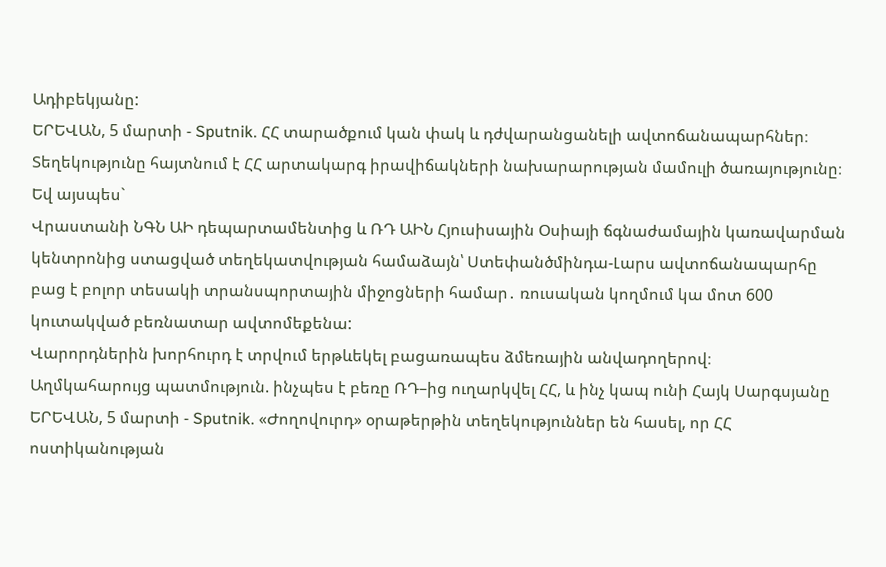Ադիբեկյանը:
ԵՐԵՎԱՆ, 5 մարտի - Sputnik. ՀՀ տարածքում կան փակ և դժվարանցանելի ավտոճանապարհներ։ Տեղեկությունը հայտնում է ՀՀ արտակարգ իրավիճակների նախարարության մամուլի ծառայությունը։ Եվ այսպես`
Վրաստանի ՆԳՆ ԱԻ դեպարտամենտից և ՌԴ ԱԻՆ Հյուսիսային Օսիայի ճգնաժամային կառավարման կենտրոնից ստացված տեղեկատվության համաձայն՝ Ստեփանծմինդա-Լարս ավտոճանապարհը բաց է բոլոր տեսակի տրանսպորտային միջոցների համար․ ռուսական կողմում կա մոտ 600 կուտակված բեռնատար ավտոմեքենա:
Վարորդներին խորհուրդ է տրվում երթևեկել բացառապես ձմեռային անվադողերով։
Աղմկահարույց պատմություն. ինչպես է բեռը ՌԴ–ից ուղարկվել ՀՀ, և ինչ կապ ունի Հայկ Սարգսյանը
ԵՐԵՎԱՆ, 5 մարտի - Sputnik. «Ժողովուրդ» օրաթերթին տեղեկություններ են հասել, որ ՀՀ ոստիկանության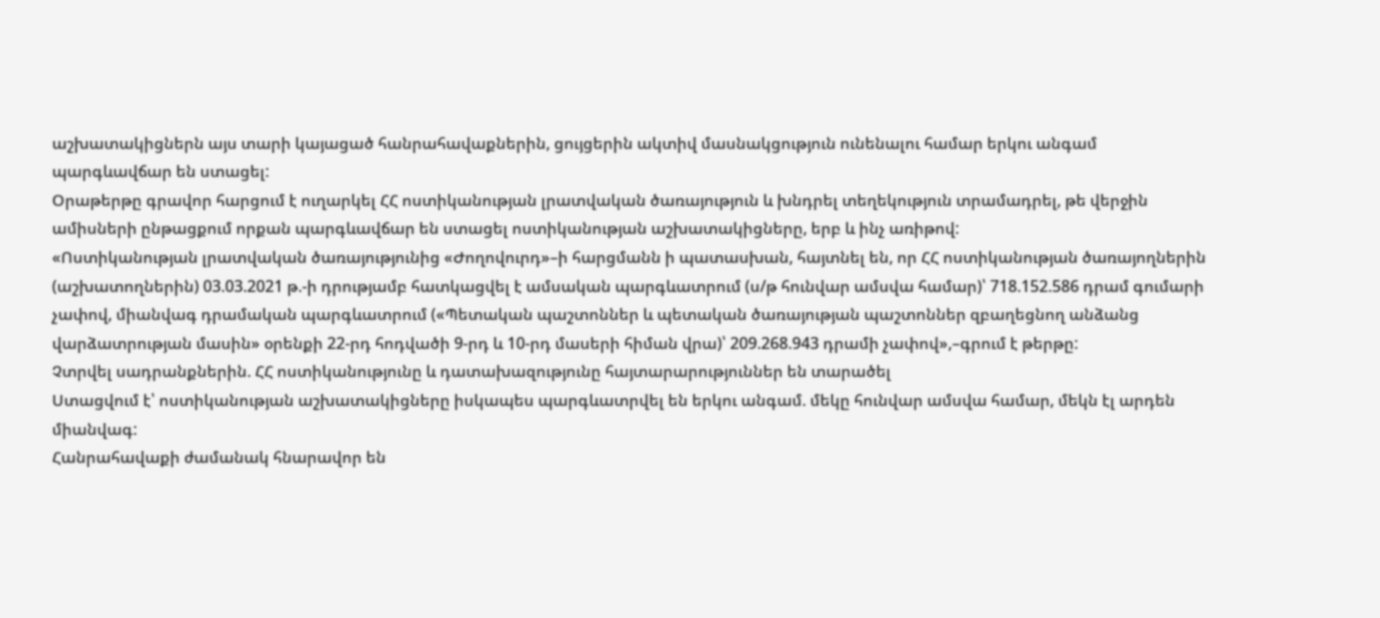աշխատակիցներն այս տարի կայացած հանրահավաքներին, ցույցերին ակտիվ մասնակցություն ունենալու համար երկու անգամ պարգևավճար են ստացել:
Օրաթերթը գրավոր հարցում է ուղարկել ՀՀ ոստիկանության լրատվական ծառայություն և խնդրել տեղեկություն տրամադրել, թե վերջին ամիսների ընթացքում որքան պարգևավճար են ստացել ոստիկանության աշխատակիցները, երբ և ինչ առիթով:
«Ոստիկանության լրատվական ծառայությունից «Ժողովուրդ»–ի հարցմանն ի պատասխան, հայտնել են, որ ՀՀ ոստիկանության ծառայողներին (աշխատողներին) 03.03.2021 թ.-ի դրությամբ հատկացվել է ամսական պարգևատրում (ս/թ հունվար ամսվա համար)՝ 718.152.586 դրամ գումարի չափով, միանվագ դրամական պարգևատրում («Պետական պաշտոններ և պետական ծառայության պաշտոններ զբաղեցնող անձանց վարձատրության մասին» օրենքի 22-րդ հոդվածի 9-րդ և 10-րդ մասերի հիման վրա)՝ 209.268.943 դրամի չափով»,–գրում է թերթը:
Չտրվել սադրանքներին. ՀՀ ոստիկանությունը և դատախազությունը հայտարարություններ են տարածել
Ստացվում է՝ ոստիկանության աշխատակիցները իսկապես պարգևատրվել են երկու անգամ. մեկը հունվար ամսվա համար, մեկն էլ արդեն միանվագ:
Հանրահավաքի ժամանակ հնարավոր են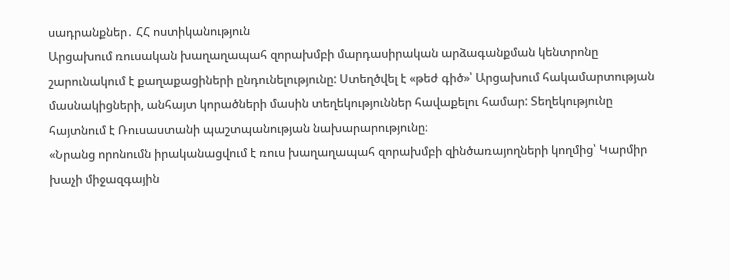սադրանքներ․ ՀՀ ոստիկանություն
Արցախում ռուսական խաղաղապահ զորախմբի մարդասիրական արձագանքման կենտրոնը շարունակում է քաղաքացիների ընդունելությունը: Ստեղծվել է «թեժ գիծ»՝ Արցախում հակամարտության մասնակիցների, անհայտ կորածների մասին տեղեկություններ հավաքելու համար: Տեղեկությունը հայտնում է Ռուսաստանի պաշտպանության նախարարությունը։
«Նրանց որոնումն իրականացվում է ռուս խաղաղապահ զորախմբի զինծառայողների կողմից՝ Կարմիր խաչի միջազգային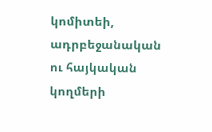կոմիտեի, ադրբեջանական ու հայկական կողմերի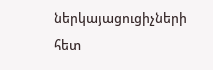ներկայացուցիչների հետ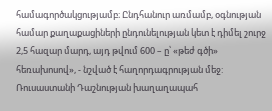համագործակցությամբ։ Ընդհանուր առմամբ, օգնության համար քաղաքացիների ընդունելության կետ է դիմել շուրջ 2,5 հազար մարդ, այդ թվում 600 – ը՝ «թեժ գծի» հեռախոսով», - նշված է հաղորդագրության մեջ:
Ռուսաստանի Դաշնության խաղաղապահ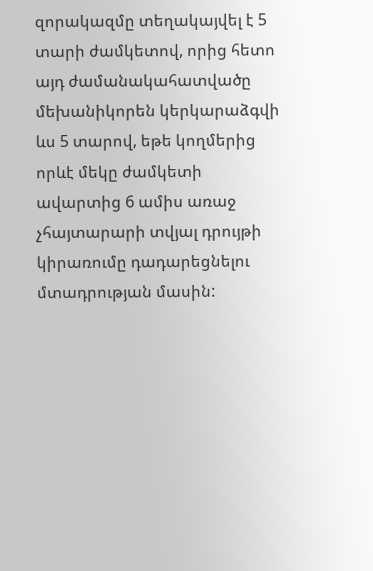զորակազմը տեղակայվել է 5 տարի ժամկետով, որից հետո այդ ժամանակահատվածը մեխանիկորեն կերկարաձգվի ևս 5 տարով, եթե կողմերից որևէ մեկը ժամկետի ավարտից 6 ամիս առաջ չհայտարարի տվյալ դրույթի կիրառումը դադարեցնելու մտադրության մասին: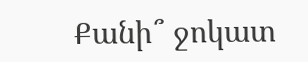Քանի՞ ջոկատ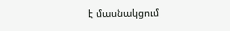է մասնակցում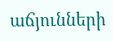աճյունների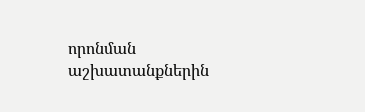որոնման աշխատանքներին